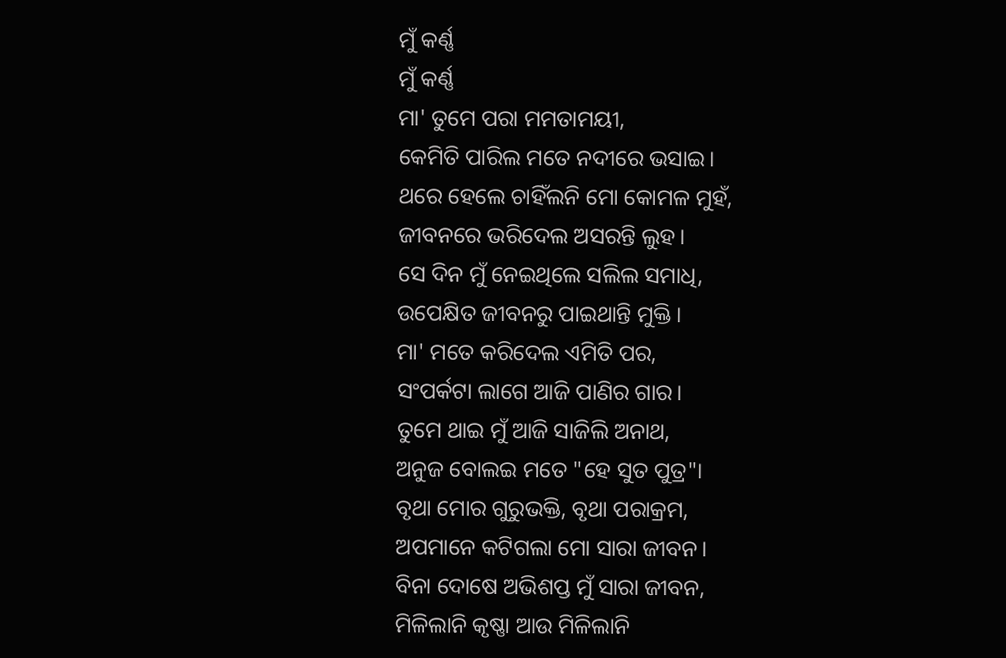ମୁଁ କର୍ଣ୍ଣ
ମୁଁ କର୍ଣ୍ଣ
ମା' ତୁମେ ପରା ମମତାମୟୀ,
କେମିତି ପାରିଲ ମତେ ନଦୀରେ ଭସାଇ।
ଥରେ ହେଲେ ଚାହିଁଲନି ମୋ କୋମଳ ମୁହଁ,
ଜୀବନରେ ଭରିଦେଲ ଅସରନ୍ତି ଲୁହ।
ସେ ଦିନ ମୁଁ ନେଇଥିଲେ ସଲିଲ ସମାଧି,
ଉପେକ୍ଷିତ ଜୀବନରୁ ପାଇଥାନ୍ତି ମୁକ୍ତି।
ମା' ମତେ କରିଦେଲ ଏମିତି ପର,
ସଂପର୍କଟା ଲାଗେ ଆଜି ପାଣିର ଗାର।
ତୁମେ ଥାଇ ମୁଁ ଆଜି ସାଜିଲି ଅନାଥ,
ଅନୁଜ ବୋଲଇ ମତେ "ହେ ସୁତ ପୁତ୍ର"।
ବୃଥା ମୋର ଗୁରୁଭକ୍ତି, ବୃଥା ପରାକ୍ରମ,
ଅପମାନେ କଟିଗଲା ମୋ ସାରା ଜୀବନ।
ବିନା ଦୋଷେ ଅଭିଶପ୍ତ ମୁଁ ସାରା ଜୀବନ,
ମିଳିଲାନି କୃଷ୍ଣା ଆଉ ମିଳିଲାନି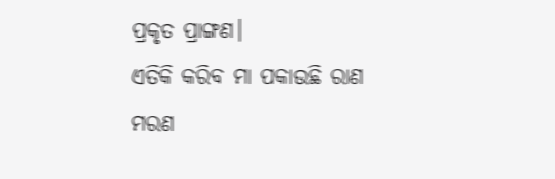ପ୍ରକୃତ ପ୍ରାଙ୍ଗଣ।
ଏତିକି କରିବ ମା ପକାଉଛି ରାଣ
ମରଣ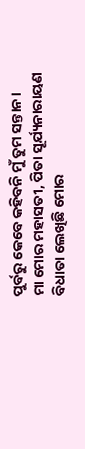ପୁର୍ବରୁ କେବେ କହିବନି ମୁଁ ତୁମ ସନ୍ତାନ।
ମା ମୋର ମହାସତୀ, ପିତା ସୂର୍ଯ୍ୟନାରାୟଣ
ବିଧାତା ଲେଖିଛି ମୋର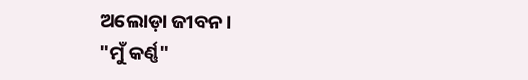ଅଲୋଡ଼ା ଜୀବନ।
"ମୁଁ କର୍ଣ୍ଣ"